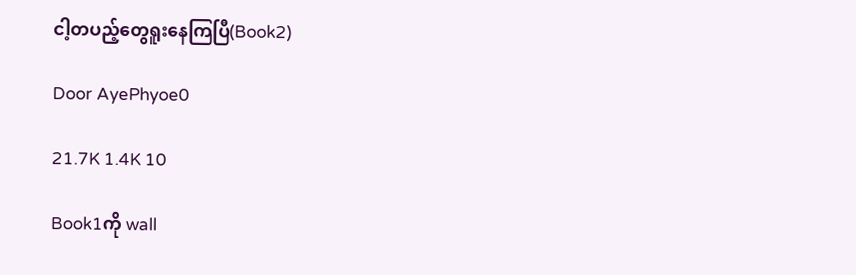ငါ့တပည့်တွေရူးနေကြပြီ(Book2)

Door AyePhyoe0

21.7K 1.4K 10

Book1ကို wall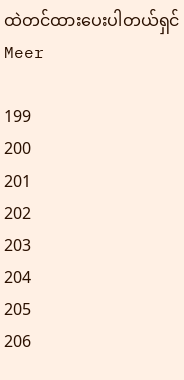ထဲတင်ထားပေးပါတယ်ရှင် Meer

199
200
201
202
203
204
205
206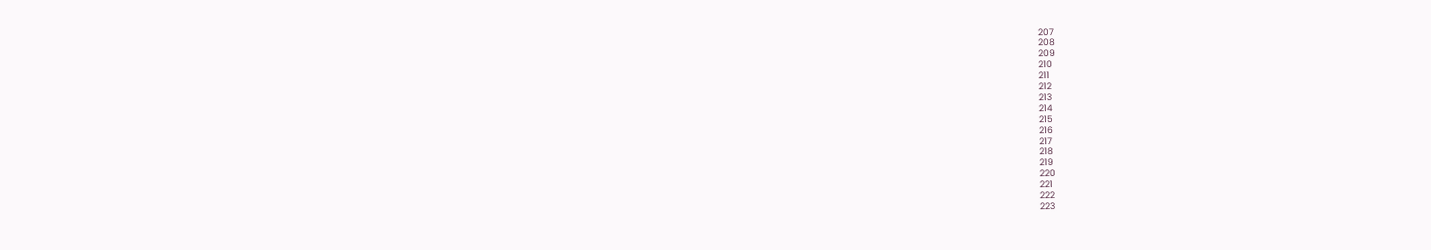207
208
209
210
211
212
213
214
215
216
217
218
219
220
221
222
223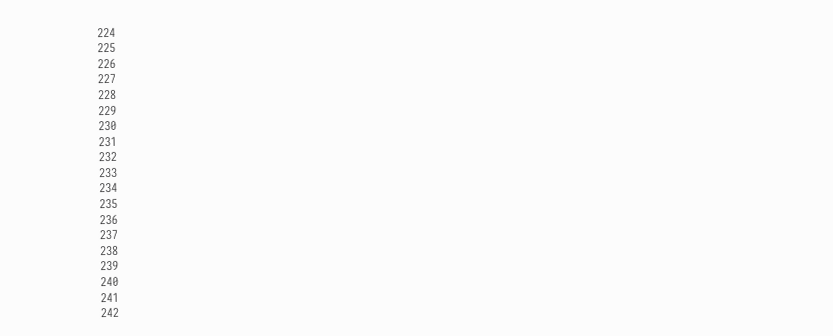224
225
226
227
228
229
230
231
232
233
234
235
236
237
238
239
240
241
242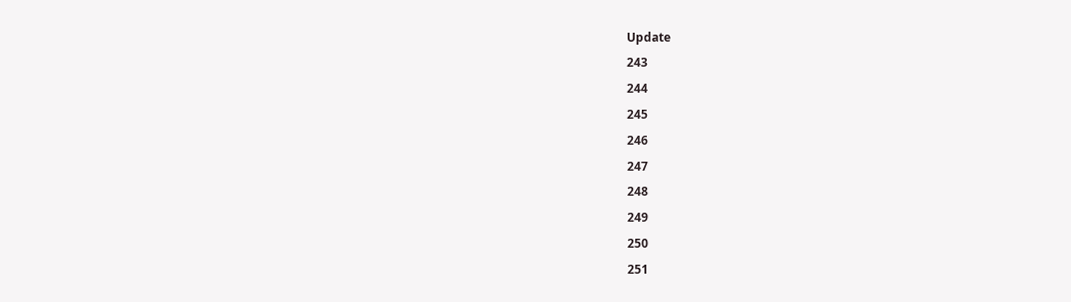Update
243
244
245
246
247
248
249
250
251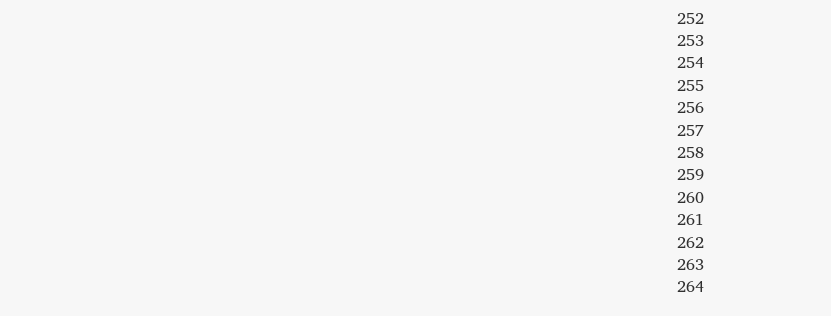252
253
254
255
256
257
258
259
260
261
262
263
264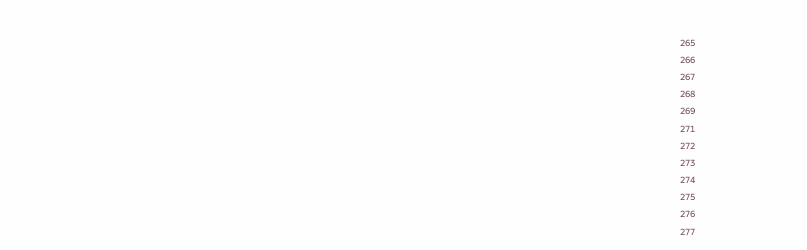265
266
267
268
269
271
272
273
274
275
276
277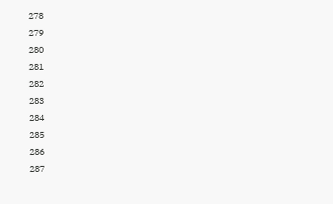278
279
280
281
282
283
284
285
286
287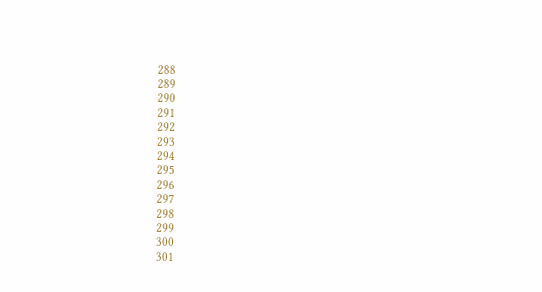288
289
290
291
292
293
294
295
296
297
298
299
300
301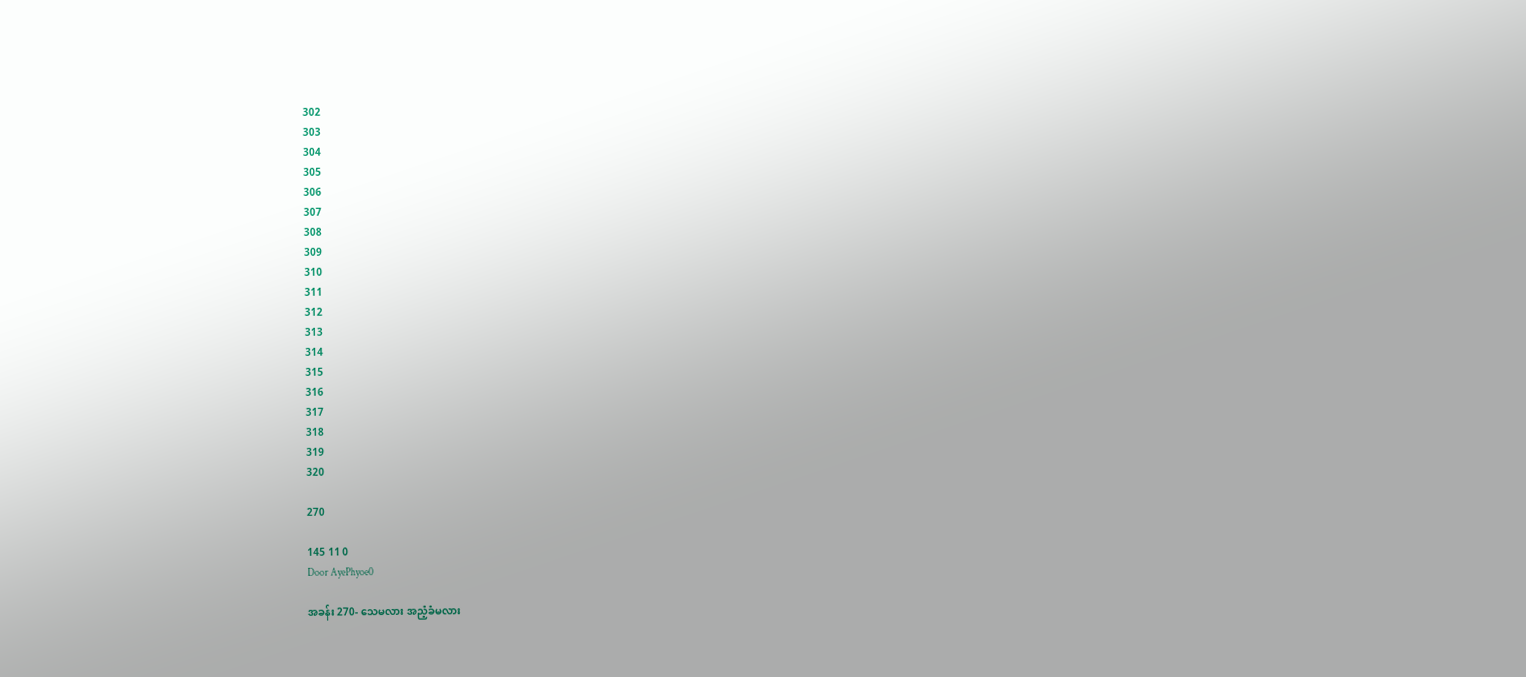302
303
304
305
306
307
308
309
310
311
312
313
314
315
316
317
318
319
320

270

145 11 0
Door AyePhyoe0

အခန်း 270- သေမလား အညံ့ခံမလား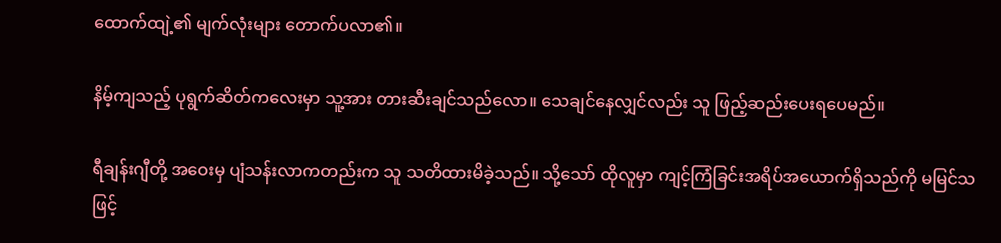ထောက်ထျဲ့၏ မျက်လုံးများ တောက်ပလာ၏။

နိမ့်ကျသည့် ပုရွက်ဆိတ်ကလေးမှာ သူ့အား တားဆီးချင်သည်လော။ သေချင်နေလျှင်လည်း သူ ဖြည့်ဆည်းပေးရပေမည်။

ရီချန်းဂျီတို့ အဝေးမှ ပျံသန်းလာကတည်းက သူ သတိထားမိခဲ့သည်။ သို့သော် ထိုလူမှာ ကျင့်ကြံခြင်းအရိပ်အယောက်ရှိသည်ကို မမြင်သဖြင့်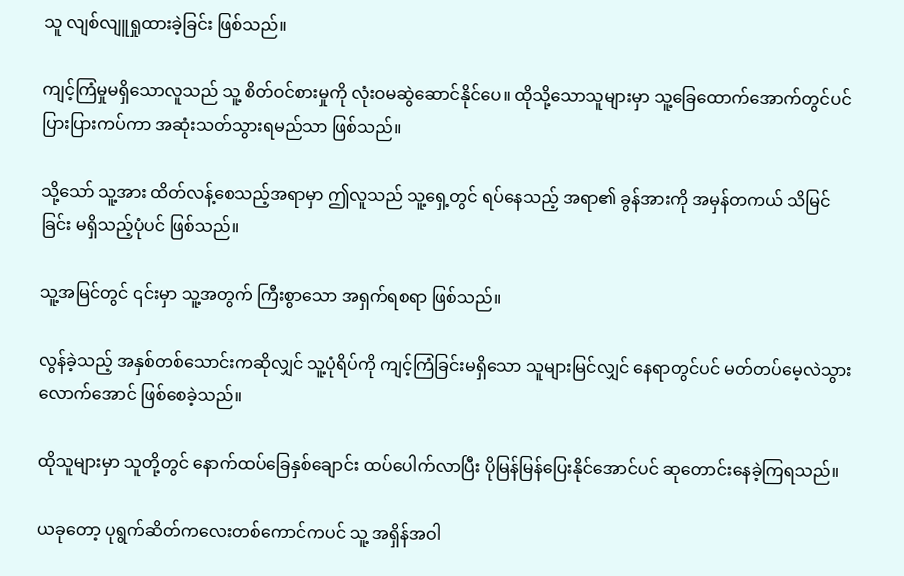သူ လျစ်လျူရှုထားခဲ့ခြင်း ဖြစ်သည်။

ကျင့်ကြံမှုမရှိသောလူသည် သူ့ စိတ်ဝင်စားမှုကို လုံးဝမဆွဲဆောင်နိုင်ပေ။ ထိုသို့သောသူများမှာ သူ့ခြေထောက်အောက်တွင်ပင် ပြားပြားကပ်ကာ အဆုံးသတ်သွားရမည်သာ ဖြစ်သည်။

သို့သော် သူ့အား ထိတ်လန့်စေသည့်အရာမှာ ဤလူသည် သူ့ရှေ့တွင် ရပ်နေသည့် အရာ၏ ခွန်အားကို အမှန်တကယ် သိမြင်ခြင်း မရှိသည့်ပုံပင် ဖြစ်သည်။

သူ့အမြင်တွင် ၎င်းမှာ သူ့အတွက် ကြီးစွာသော အရှက်ရစရာ ဖြစ်သည်။

လွန်ခဲ့သည့် အနှစ်တစ်သောင်းကဆိုလျှင် သူ့ပုံရိပ်ကို ကျင့်ကြံခြင်းမရှိသော သူများမြင်လျှင် နေရာတွင်ပင် မတ်တပ်မေ့လဲသွားလောက်အောင် ဖြစ်စေခဲ့သည်။

ထိုသူများမှာ သူတို့တွင် နောက်ထပ်ခြေနှစ်ချောင်း ထပ်ပေါက်လာပြီး ပိုမြန်မြန်ပြေးနိုင်အောင်ပင် ဆုတောင်းနေခဲ့ကြရသည်။

ယခုတော့ ပုရွက်ဆိတ်ကလေးတစ်ကောင်ကပင် သူ့ အရှိန်အဝါ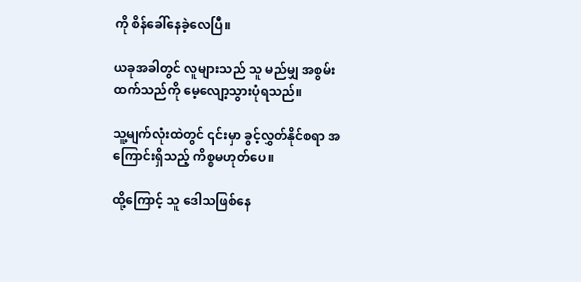ကို စိန်ခေါ်နေခဲ့လေပြီ။

ယခုအခါတွင် လူများသည် သူ မည်မျှ အစွမ်းထက်သည်ကို မေ့လျော့သွားပုံရသည်။

သူ့မျက်လုံးထဲတွင် ၎င်းမှာ ခွင့်လွှတ်နိုင်စရာ အကြောင်းရှိသည့် ကိစ္စမဟုတ်ပေ။

ထို့ကြောင့် သူ ဒေါသဖြစ်နေ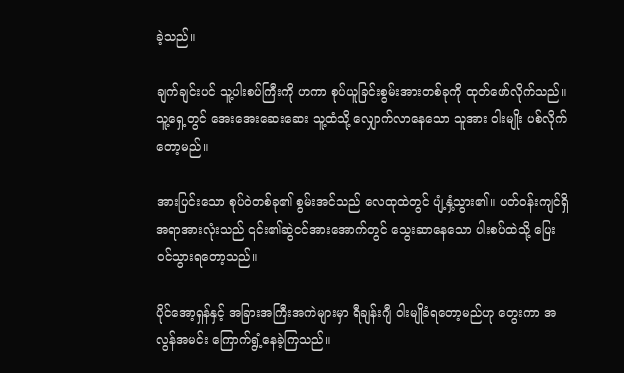ခဲ့သည်။

ချက်ချင်းပင် သူ့ပါးစပ်ကြီးကို ဟကာ စုပ်ယူခြင်းစွမ်းအားတစ်ခုကို ထုတ်ဖော်လိုက်သည်။ သူ့ရှေ့တွင် အေးအေးဆေးဆေး သူ့ထံသို့ လျှောက်လာနေသော သူအား ဝါးမျိုး ပစ်လိုက်တော့မည်။

အားပြင်းသော စုပ်ဝဲတစ်ခု၏ စွမ်းအင်သည် လေထုထဲတွင် ပျံ့နှံ့သွား၏။ ပတ်ဝန်းကျင်ရှိ အရာအားလုံးသည် ၎င်း၏ဆွဲငင်အားအောက်တွင် သွေးဆာနေသော ပါးစပ်ထဲသို့ ပြေးဝင်သွားရတော့သည်။

ပိုင်အော့ရှန်နှင့် အခြားအကြီးအကဲများမှာ ရီချန်းဂျီ ဝါးမျိုခံရတော့မည်ဟု တွေးကာ အလွန်အမင်း ကြောက်ရွံ့နေခဲ့ကြသည်။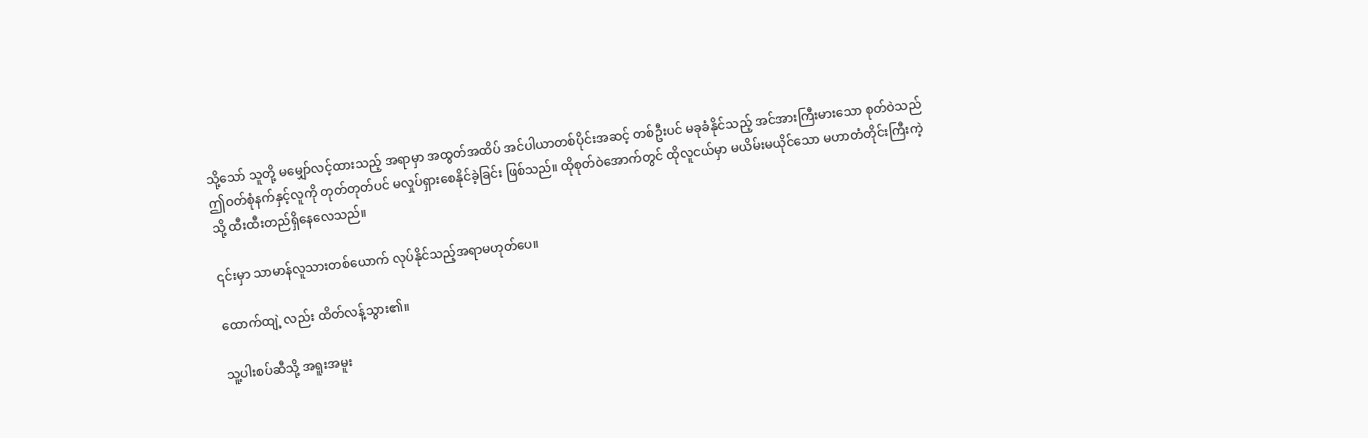သို့သော် သူတို့ မမျှော်လင့်ထားသည့် အရာမှာ အထွတ်အထိပ် အင်ပါယာတစ်ပိုင်းအဆင့် တစ်ဦးပင် မခုခံနိုင်သည့် အင်အားကြီးမားသော စုတ်ဝဲသည် ဤဝတ်စုံနက်နှင့်လူကို တုတ်တုတ်ပင် မလှုပ်ရှားစေနိုင်ခဲ့ခြင်း ဖြစ်သည်။ ထိုစုတ်ဝဲအောက်တွင် ထိုလူငယ်မှာ မယိမ်းမယိုင်သော မဟာတံတိုင်းကြီးကဲ့သို့ ထီးထီးတည်ရှိနေလေသည်။

၎င်းမှာ သာမာန်လူသားတစ်ယောက် လုပ်နိုင်သည့်အရာမဟုတ်ပေ။

ထောက်ထျဲ့ လည်း ထိတ်လန့်သွား၏။

သူ့ပါးစပ်ဆီသို့ အရူးအမူး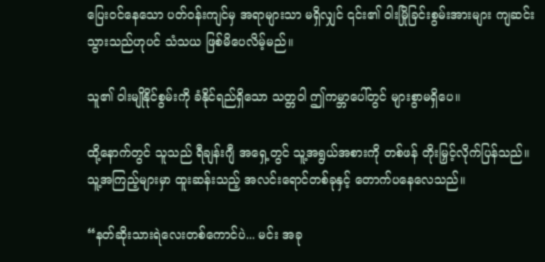ပြေးဝင်နေသော ပတ်ဝန်းကျင်မှ အရာများသာ မရှိလျှင် ၎င်း၏ ဝါးမြိုခြင်းစွမ်းအားများ ကျဆင်းသွားသည်ဟုပင် သံသယ ဖြစ်မိပေလိမ့်မည်။

သူ၏ ဝါးမျိုနိုင်စွမ်းကို ခံနိုင်ရည်ရှိသော သတ္တဝါ ဤကမ္ဘာပေါ်တွင် များစွာမရှိပေ။

ထို့နောက်တွင် သူသည် ရီချန်းဂျီ အရှေ့တွင် သူ့အရွယ်အစားကို တစ်ဖန် တိုးမြှင့်လိုက်ပြန်သည်။ သူ့အကြည့်များမှာ ထူးဆန်းသည့် အလင်းရောင်တစ်ခုနှင့် တောက်ပနေလေသည်။

“နတ်ဆိုးသားရဲလေးတစ်ကောင်ပဲ... မင်း အခု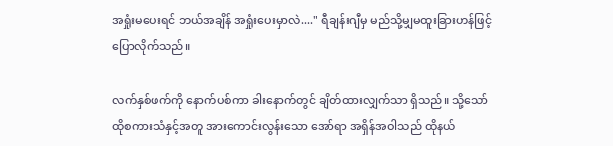အရှုံးမပေးရင် ဘယ်အချိန် အရှုံးပေးမှာလဲ...." ရီချန်းဂျီမှ မည်သို့မျှမထူးခြားဟန်ဖြင့် ပြောလိုက်သည်။

လက်နှစ်ဖက်ကို နောက်ပစ်ကာ ခါးနောက်တွင် ချိတ်ထားလျှက်သာ ရှိသည်။ သို့သော် ထိုစကားသံနှင့်အတူ အားကောင်းလွန်းသော အော်ရာ အရှိန်အဝါသည် ထိုနယ်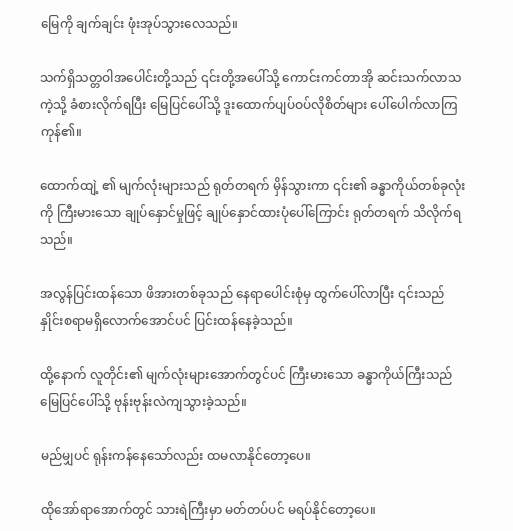မြေကို ချက်ချင်း ဖုံးအုပ်သွားလေသည်။

သက်ရှိသတ္တဝါအပေါင်းတို့သည် ၎င်းတို့အပေါ်သို့ ကောင်းကင်တာအို ဆင်းသက်လာသကဲ့သို့ ခံစားလိုက်ရပြီး မြေပြင်ပေါ်သို့ ဒူးထောက်ပျပ်ဝပ်လိုစိတ်များ ပေါ်ပေါက်လာကြကုန်၏။

ထောက်ထျဲ့ ၏ မျက်လုံးများသည် ရုတ်တရက် မှိန်သွားကာ ၎င်း၏ ခန္ဓာကိုယ်တစ်ခုလုံးကို ကြီးမားသော ချုပ်နှောင်မှုဖြင့် ချုပ်နှောင်ထားပုံပေါ်ကြောင်း ရုတ်တရက် သိလိုက်ရသည်။

အလွန်ပြင်းထန်သော ဖိအားတစ်ခုသည် နေရာပေါင်းစုံမှ ထွက်ပေါ်လာပြီး ၎င်းသည် နှိုင်းစရာမရှိလောက်အောင်ပင် ပြင်းထန်နေခဲ့သည်။

ထို့နောက် လူတိုင်း၏ မျက်လုံးများအောက်တွင်ပင် ကြီးမားသော ခန္ဓာကိုယ်ကြီးသည် မြေပြင်ပေါ်သို့ ဗုန်းဗုန်းလဲကျသွားခဲ့သည်။

မည်မျှပင် ရုန်းကန်နေသော်လည်း ထမလာနိုင်တော့ပေ။

ထိုအော်ရာအောက်တွင် သားရဲကြီးမှာ မတ်တပ်ပင် မရပ်နိုင်‌တော့ပေ။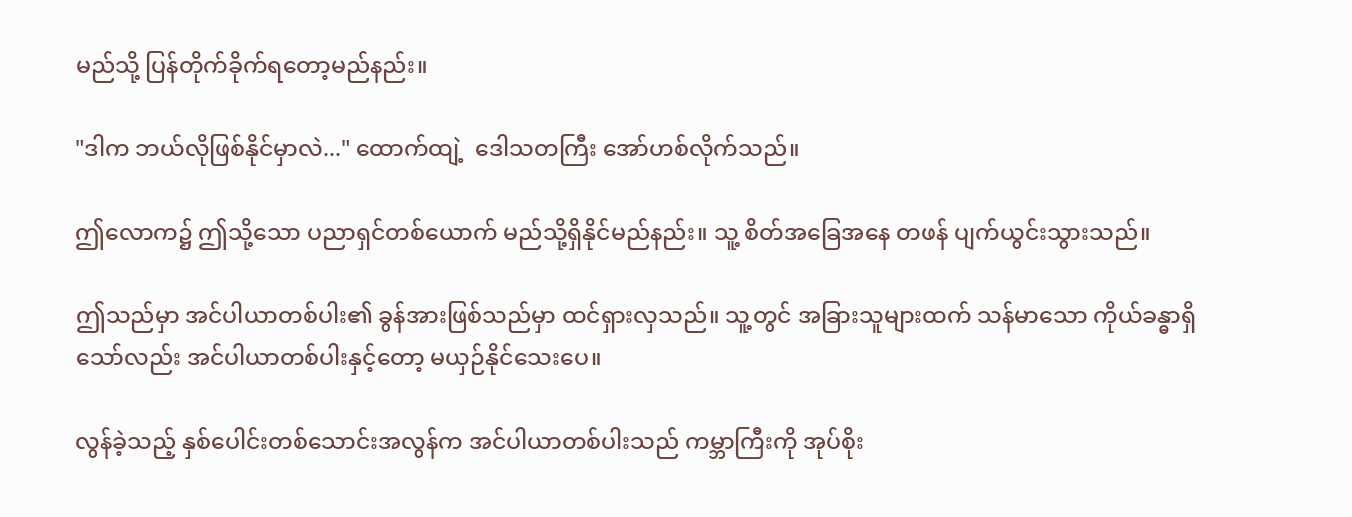မည်သို့ ပြန်တိုက်ခိုက်ရတော့မည်နည်း။

"ဒါက ဘယ်လိုဖြစ်နိုင်မှာလဲ..." ထောက်ထျဲ့  ဒေါသတကြီး အော်ဟစ်လိုက်သည်။

ဤလောက၌ ဤသို့သော ပညာရှင်တစ်ယောက် မည်သို့ရှိနိုင်မည်နည်း။ သူ့ စိတ်အခြေအနေ တဖန် ပျက်ယွင်းသွားသည်။

ဤသည်မှာ အင်ပါယာတစ်ပါး၏ ခွန်အားဖြစ်သည်မှာ ထင်ရှားလှသည်။ သူ့တွင် အခြားသူများထက် သန်မာသော ကိုယ်ခန္ဓာရှိသော်လည်း အင်ပါယာတစ်ပါးနှင့်တော့ မယှဉ်နိုင်သေးပေ။

လွန်ခဲ့သည့် နှစ်ပေါင်းတစ်သောင်းအလွန်က အင်ပါယာတစ်ပါးသည် ကမ္ဘာကြီးကို အုပ်စိုး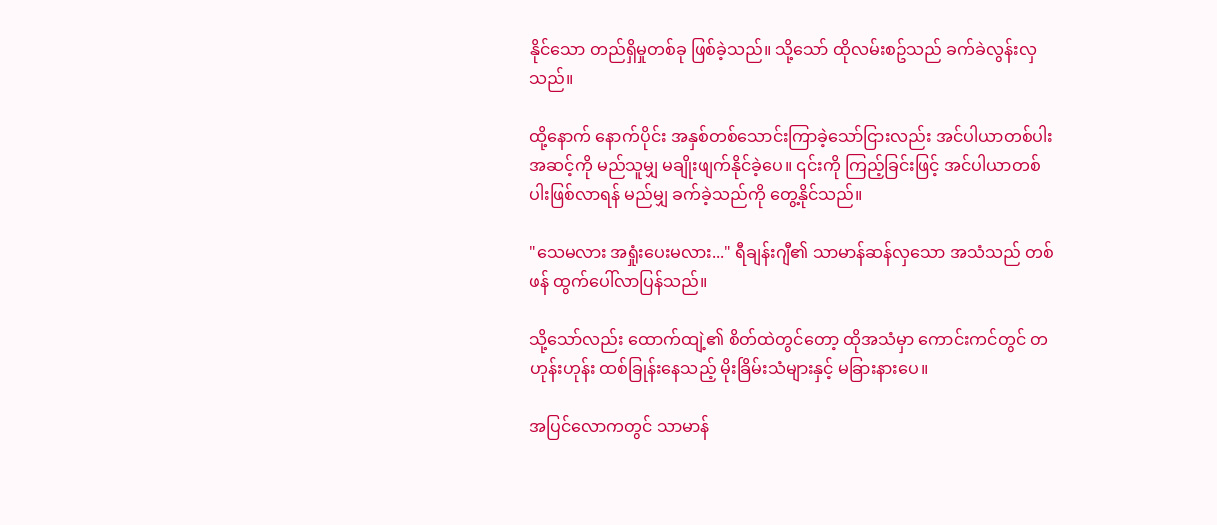နိုင်သော တည်ရှိမှုတစ်ခု ဖြစ်ခဲ့သည်။ သို့သော် ထိုလမ်းစဥ်သည် ခက်ခဲလွန်းလှသည်။

ထို့နောက် နောက်ပိုင်း အနှစ်တစ်သောင်းကြာခဲ့သော်ငြားလည်း အင်ပါယာတစ်ပါးအဆင့်ကို မည်သူမျှ မချိုးဖျက်နိုင်ခဲ့ပေ။ ၎င်းကို ကြည့်ခြင်းဖြင့် အင်ပါယာတစ်ပါးဖြစ်လာရန် မည်မျှ ခက်ခဲ့သည်ကို တွေ့နိုင်သည်။

"သေမလား အရှုံးပေးမလား..." ရီချန်းဂျီ၏ သာမာန်ဆန်လှသော အသံသည် တစ်ဖန် ထွက်ပေါ်လာပြန်သည်။

သို့သော်လည်း ထောက်ထျဲ့၏ စိတ်ထဲတွင်တော့ ထိုအသံမှာ ကောင်းကင်တွင် တဟုန်းဟုန်း ထစ်ခြုန်းနေသည့် မိုးခြိမ်းသံများနှင့် မခြားနားပေ။

အပြင်လောကတွင် သာမာန်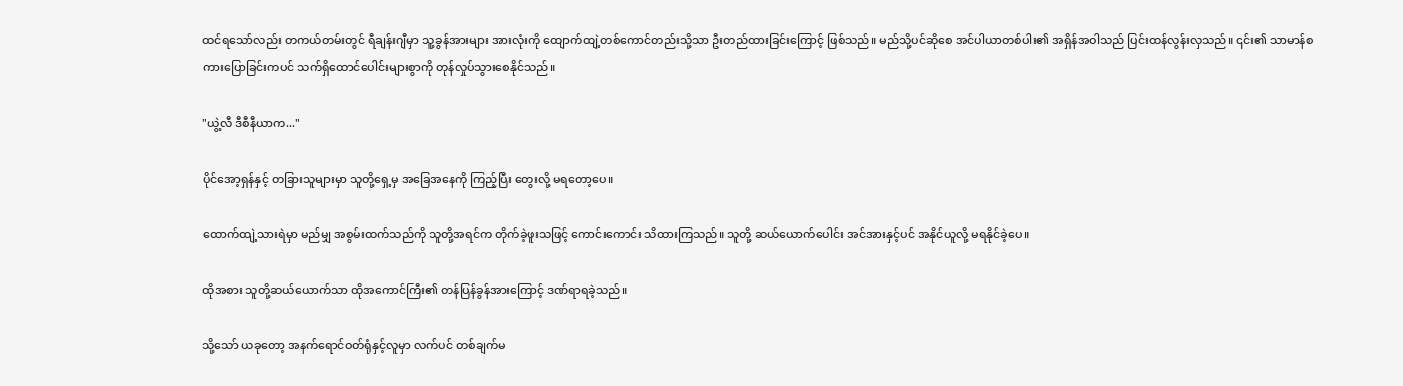ထင်ရသော်လည်း တကယ်တမ်းတွင် ရီချန်းဂျီမှာ သူ့ခွန်အားများ အားလုံးကို ထျောက်ထျဲ့တစ်ကောင်တည်းသို့သာ ဦးတည်ထားခြင်းကြောင့် ဖြစ်သည်။ မည်သို့ပင်ဆိုစေ အင်ပါယာတစ်ပါး၏ အရှိန်အဝါသည် ပြင်းထန်လွန်းလှသည်။ ၎င်း၏ သာမာန်စကားပြောခြင်းကပင် သက်ရှိထောင်ပေါင်းများစွာကို တုန်လှုပ်သွားစေနိုင်သည်။

"ယွဲ့လီ ဒီစီနီယာက..."

ပိုင်အော့ရှန်နှင့် တခြားသူများမှာ သူတို့ရှေ့မှ အခြေအနေကို ကြည့်ပြီး တွေးလို့ မရတော့ပေ။

ထောက်ထျဲ့သားရဲမှာ မည်မျှ အစွမ်းထက်သည်ကို သူတို့အရင်က တိုက်ခဲ့ဖူးသဖြင့် ကောင်းကောင်း သိထားကြသည်။ သူတို့ ဆယ်ယောက်ပေါင်း အင်အားနှင့်ပင် အနိုင်ယူလို့ မရနိုင်ခဲ့ပေ။

ထိုအစား သူတို့ဆယ်ယောက်သာ ထိုအကောင်ကြီး၏ တန်ပြန်ခွန်အားကြောင့် ဒဏ်ရာရခဲ့သည်။

သို့သော် ယခုတော့ အနက်ရောင်ဝတ်ရုံနှင့်လူမှာ လက်ပင် တစ်ချက်မ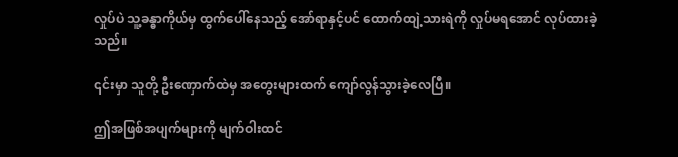လှုပ်ပဲ သူ့ခန္ဓာကိုယ်မှ ထွက်ပေါ်နေသည့် အော်ရာနှင့်ပင် ထောက်ထျဲ့သားရဲကို လှုပ်မရအောင် လုပ်ထားခဲ့သည်။

၎င်းမှာ သူတို့ ဦး‌ဏှောက်ထဲမှ အတွေးများထက် ကျော်လွန်သွားခဲ့လေပြီ။

ဤအဖြစ်အပျက်များကို မျက်ဝါးထင်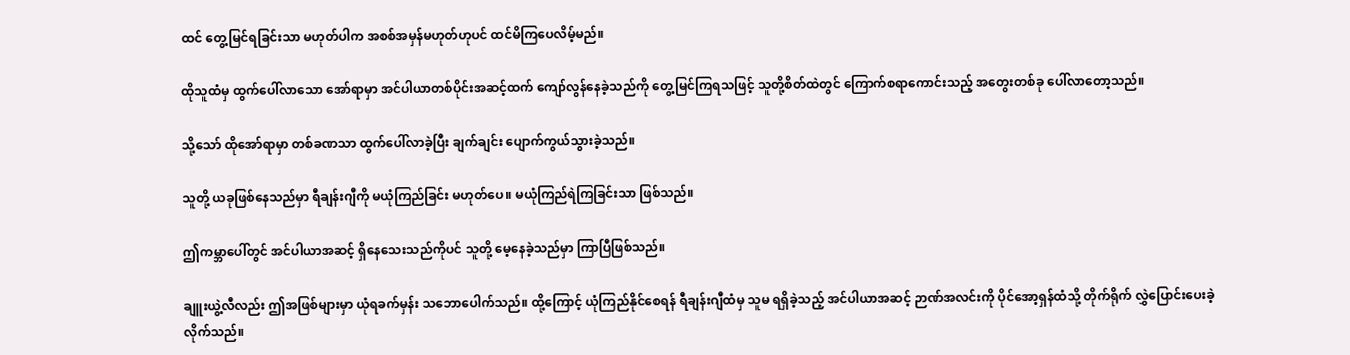ထင် တွေ့မြင်ရခြင်းသာ မဟုတ်ပါက အစစ်အမှန်မဟုတ်ဟုပင် ထင်မိကြပေလိမ့်မည်။

ထိုသူထံမှ ထွက်ပေါ်လာသော အော်ရာမှာ အင်ပါယာတစ်ပိုင်းအဆင့်ထက် ကျော်လွန်နေခဲ့သည်ကို တွေ့မြင်ကြရသဖြင့် သူတို့စိတ်ထဲတွင် ကြောက်စရာကောင်းသည့် အတွေးတစ်ခု ပေါ်လာတော့သည်။

သို့သော် ထိုအော်ရာမှာ တစ်ခဏသာ ထွက်‌ပေါ်လာခဲ့ပြီး ချက်ချင်း ပျောက်ကွယ်သွားခဲ့သည်။

သူတို့ ယခုဖြစ်နေသည်မှာ ရီချန်းဂျီကို မယုံကြည်ခြင်း မဟုတ်ပေ။ မယုံကြည်ရဲကြခြင်းသာ ဖြစ်သည်။

ဤကမ္ဘာပေါ်တွင် အင်ပါယာအဆင့် ရှိနေသေးသည်ကိုပင် သူတို့ မေ့နေခဲ့သည်မှာ ကြာပြီဖြစ်သည်။

ချူးယွဲ့လီလည်း ဤအဖြစ်များမှာ ယုံရခက်မှန်း သဘောပေါက်သည်။ ထို့ကြောင့် ယုံကြည်နိုင်စေရန် ရီချန်းဂျီထံမှ သူမ ရရှိခဲ့သည့် အင်ပါယာအဆင့် ဉာဏ်အလင်းကို ပိုင်အော့ရှန်ထံသို့ တိုက်ရိုက် လွှဲပြောင်းပေးခဲ့လိုက်သည်။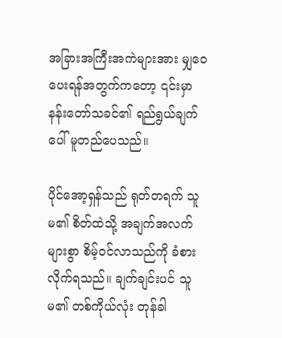အခြားအကြီးအကဲများအား မျှဝေပေးရန်အတွက်ကတော့ ၎င်းမှာ နန်းတော်သခင်၏ ရည်ရွယ်ချက်ပေါ် မူတည်ပေသည်။

ပိုင်အော့ရှန်သည် ရုတ်တရက် သူမ၏ စိတ်ထဲသို့ အချက်အလက်များစွာ စိမ့်ဝင်လာသည်ကို ခံစားလိုက်ရသည်။ ချက်ချင်းပင် သူမ၏ တစ်ကိုယ်လုံး တုန်ခါ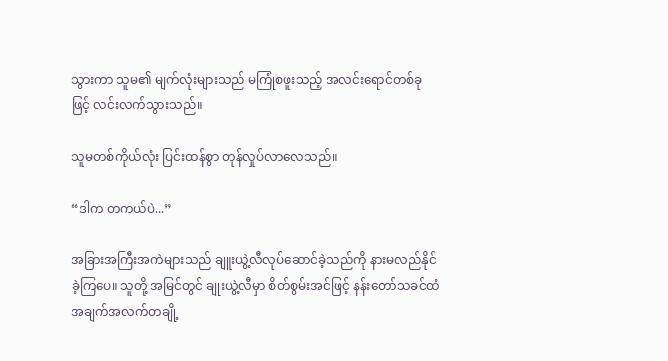သွားကာ သူမ၏ မျက်လုံးများသည် မကြုံစဖူးသည့် အလင်းရောင်တစ်ခုဖြင့် လင်းလက်သွားသည်။

သူမတစ်ကိုယ်လုံး ပြင်းထန်စွာ တုန်လှုပ်လာလေသည်။

“ဒါက တကယ်ပဲ...”

အခြားအကြီးအကဲများသည် ချူးယွဲ့လီလုပ်ဆောင်ခဲ့သည်ကို နားမလည်နိုင်ခဲ့ကြပေ။ သူတို့ အမြင်တွင် ချုးယွဲ့လီမှာ စိတ်စွမ်းအင်ဖြင့် နန်းတော်သခင်ထံ အချက်အလက်တချို့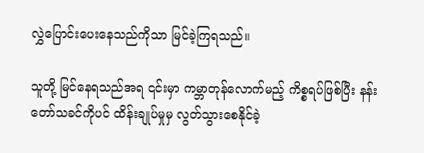လွှဲပြောင်းပေးနေသည်ကိုသာ မြင်ခဲ့ကြရသည်။

သူတို့ မြင်နေရသည်အရ ၎င်းမှာ ကမ္ဘာတုန်လောက်မည့် ကိစ္စရပ်ဖြစ်ပြီး နန်းတော်သခင်ကိုပင် ထိန်းချုပ်မှုမှ လွတ်သွားစေနိုင်ခဲ့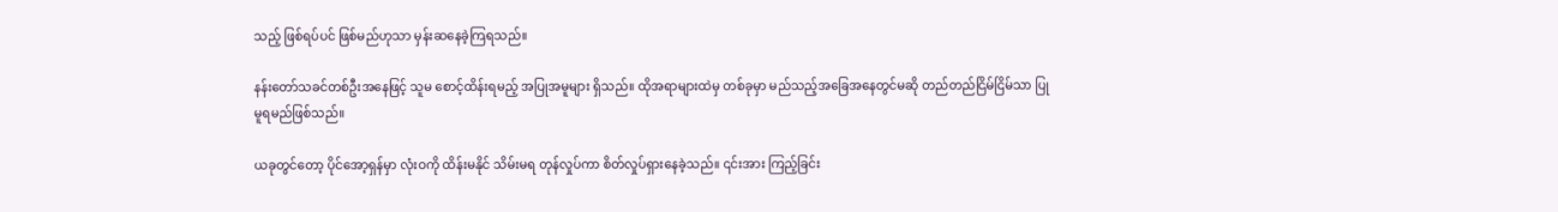သည့် ဖြစ်ရပ်ပင် ဖြစ်မည်ဟုသာ မှန်းဆနေခဲ့ကြရသည်။

နန်းတော်သခင်တစ်ဦးအနေဖြင့် သူမ စောင့်ထိန်းရမည့် အပြုအမူများ ရှိသည်။ ထိုအရာများထဲမှ တစ်ခုမှာ မည်သည့်အခြေအနေတွင်မဆို တည်တည်ငြိမ်ငြိမ်သာ ပြုမူရမည်ဖြစ်သည်။

ယခုတွင်တော့ ပိုင်အော့ရှန်မှာ လုံးဝကို ထိန်းမနိုင် သိမ်းမရ တုန်လှုပ်ကာ စိတ်လှုပ်ရှားနေခဲ့သည်။ ၎င်းအား ကြည့်ခြင်း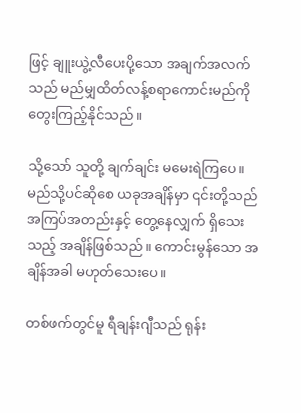ဖြင့် ချူးယွဲ့လီပေးပို့သော အချက်အလက်သည် မည်မျှထိတ်လန့်စရာကောင်းမည်ကို တွေးကြည့်နိုင်သည်။

သို့သော် သူတို့ ချက်ချင်း မမေးရဲကြပေ။ မည်သို့ပင်ဆိုစေ ယခုအချိန်မှာ ၎င်းတို့သည် အကြပ်အတည်းနှင့် တွေ့နေလျှက် ရှိသေးသည့် အချိန်ဖြစ်သည်။ ကောင်းမွန်သော အချိန်အခါ မဟုတ်သေးပေ။

တစ်ဖက်တွင်မူ ရီချန်းဂျီသည် ရုန်း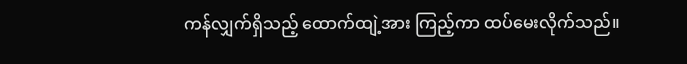ကန်လျှက်ရှိသည့် ထောက်ထျဲ့အား ကြည့်ကာ ထပ်မေးလိုက်သည်။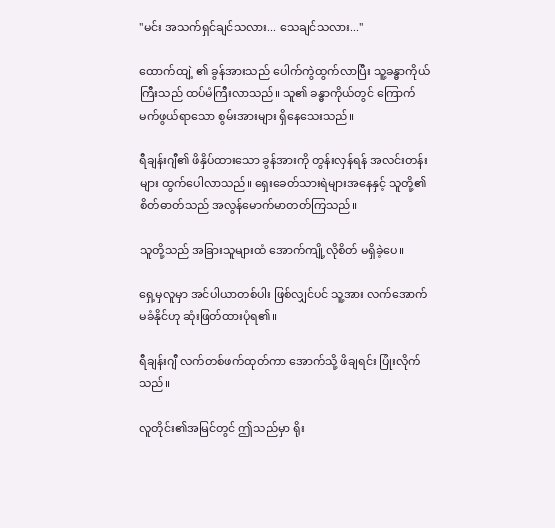"မင်း အသက်ရှင်ချင်သလား... သေချင်သလား..."

ထောက်ထျဲ့ ၏ ခွန်အားသည် ပေါက်ကွဲထွက်လာပြီး သူ့ခန္ဓာကိုယ်ကြီးသည် ထပ်မံကြီးလာသည်။ သူ၏ ခန္ဓာကိုယ်တွင် ကြောက်မက်ဖွယ်ရာသော စွမ်းအားများ ရှိနေသေးသည်။

ရီချန်းဂျီ၏ ဖိနှိပ်ထားသော ခွန်အားကို တွန်းလှန်ရန် အလင်းတန်းများ ထွက်ပေါလာသည်။ ရှေးခေတ်သားရဲများအနေနှင့် သူတို့၏ စိတ်ဓာတ်သည် အလွန်မောက်မာတတ်ကြသည်။

သူတို့သည် အခြားသူများထံ အောက်ကျို့လိုစိတ် မရှိခဲ့ပေ။

ရှေ့မှလူမှာ အင်ပါယာတစ်ပါး ဖြစ်လျှင်ပင် သူ့အား လက်အောက်မခံနိုင်ဟု ဆုံးဖြတ်ထားပုံရ၏။

ရီချန်းဂျီ လက်တစ်ဖက်ထုတ်ကာ အောက်သို့ ဖိချရင်း ပြုံးလိုက်သည်။

လူတိုင်း၏အမြင်တွင် ဤသည်မှာ ရိုး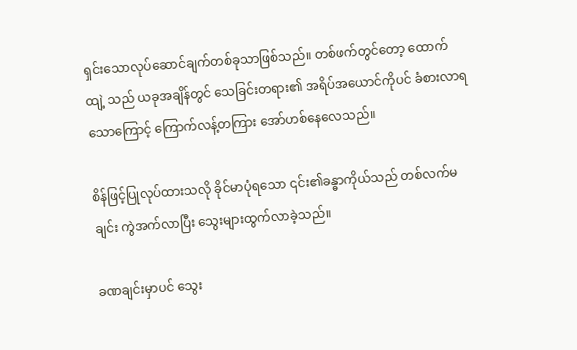ရှင်းသောလုပ်ဆောင်ချက်တစ်ခုသာဖြစ်သည်။ တစ်ဖက်တွင်တော့ ထောက်ထျဲ့ သည် ယခုအချိန်တွင် သေခြင်းတရား၏ အရိပ်အယောင်ကိုပင် ခံစားလာရသောကြောင့် ကြောက်လန့်တကြား အော်ဟစ်နေလေသည်။

စိန်ဖြင့်ပြုလုပ်ထားသလို ခိုင်မာပုံရသော ၎င်း၏ခန္ဓာကိုယ်သည် တစ်လက်မချင်း ကွဲအက်လာပြီး သွေးများထွက်လာခဲ့သည်။

ခဏချင်းမှာပင် သွေး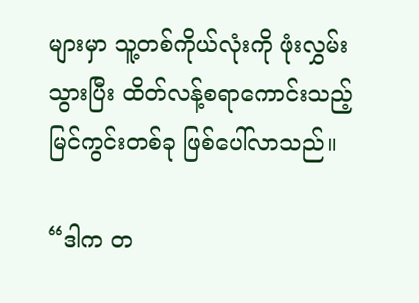များမှာ သူ့တစ်ကိုယ်လုံးကို ဖုံးလွှမ်းသွားပြီး ထိတ်လန့်စရာကောင်းသည့် မြင်ကွင်းတစ်ခု ဖြစ်ပေါ်လာသည်။

“ဒါက တ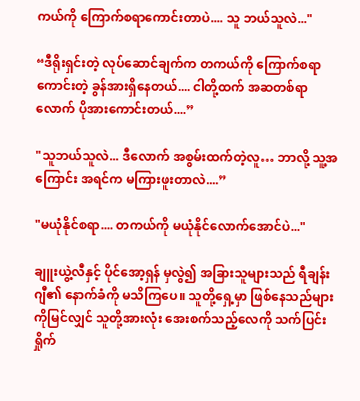ကယ်ကို ကြောက်စရာကောင်းတာပဲ.... သူ ဘယ်သူလဲ..."

“ဒီရိုးရှင်းတဲ့ လုပ်ဆောင်ချက်က တကယ်ကို ကြောက်စရာကောင်းတဲ့ ခွန်အားရှိနေတယ်.... ငါတို့ထက် အဆတစ်ရာလောက် ပိုအားကောင်းတယ်....”

"သူဘယ်သူလဲ... ဒီလောက် အစွမ်းထက်တဲ့လူ… ဘာလို့ သူ့အကြောင်း အရင်က မကြားဖူးတာလဲ....”

"မယုံနိုင်စရာ.... တကယ်ကို မယုံနိုင်လောက်အောင်ပဲ..."

ချူးယွဲ့လီနှင့် ပိုင်အော့ရှန် မှလွဲ၍ အခြားသူများသည် ရီချန်းဂျီ၏ နောက်ခံကို မသိကြပေ။ သူတို့ရှေ့မှာ ဖြစ်နေသည်များကိုမြင်လျှင် သူတို့အားလုံး အေးစက်သည့်လေကို သက်ပြင်းရှိုက်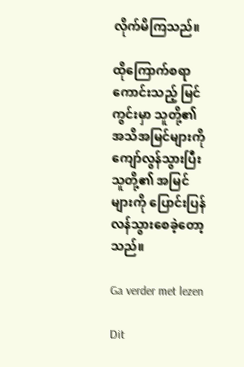လိုက်မိကြသည်။

ထိုကြောက်စရာကောင်းသည့် မြင်ကွင်းမှာ သူတို့၏ အသိအမြင်များကို ကျော်လွန်သွားပြီး သူတို့၏ အမြင်များကို ပြောင်းပြန်လန်သွားစေခဲ့တော့သည်။

Ga verder met lezen

Dit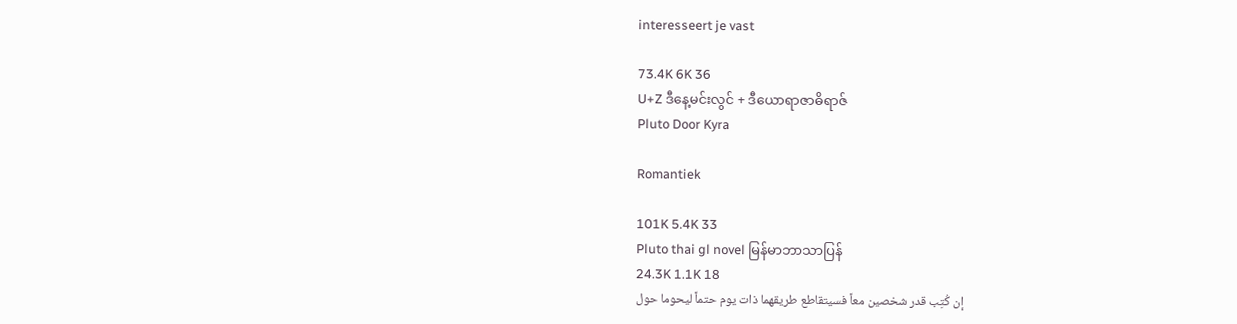interesseert je vast

73.4K 6K 36
U+Z ဒီနေ့မင်းလွင် + ဒီယောရာဇာဓိရာဇ်
Pluto Door Kyra

Romantiek

101K 5.4K 33
Pluto thai gl novel မြန်မာဘာသာပြန်
24.3K 1.1K 18
إن كُتِب قدر شخصين معاً فسيتقاطع طريقهما ذات يوم حتماً ليحوما حول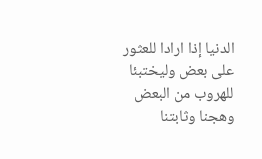الدنيا إذا ارادا للعثور على بعض وليختبئا للهروب من البعض وهجنا وثابتنا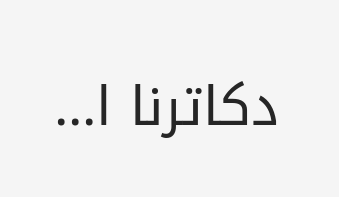دكاترنا ا...